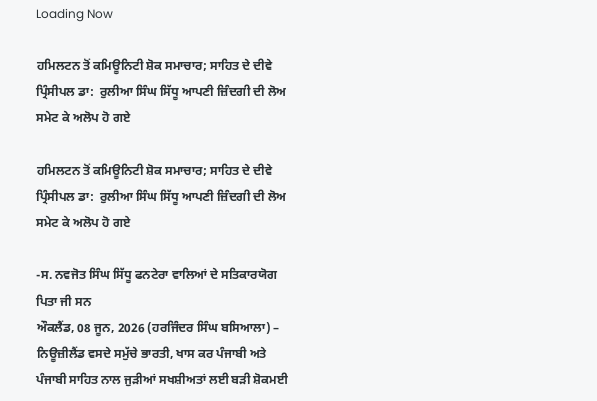Loading Now

ਹਮਿਲਟਨ ਤੋਂ ਕਮਿਊਨਿਟੀ ਸ਼ੋਕ ਸਮਾਚਾਰ; ਸਾਹਿਤ ਦੇ ਦੀਵੇ ਪ੍ਰਿੰਸੀਪਲ ਡਾ:  ਰੁਲੀਆ ਸਿੰਘ ਸਿੱਧੂ ਆਪਣੀ ਜ਼ਿੰਦਗੀ ਦੀ ਲੋਅ ਸਮੇਟ ਕੇ ਅਲੋਪ ਹੋ ਗਏ

ਹਮਿਲਟਨ ਤੋਂ ਕਮਿਊਨਿਟੀ ਸ਼ੋਕ ਸਮਾਚਾਰ; ਸਾਹਿਤ ਦੇ ਦੀਵੇ ਪ੍ਰਿੰਸੀਪਲ ਡਾ:  ਰੁਲੀਆ ਸਿੰਘ ਸਿੱਧੂ ਆਪਣੀ ਜ਼ਿੰਦਗੀ ਦੀ ਲੋਅ ਸਮੇਟ ਕੇ ਅਲੋਪ ਹੋ ਗਏ

-ਸ. ਨਵਜੋਤ ਸਿੰਘ ਸਿੱਧੂ ਫਨਟੇਰਾ ਵਾਲਿਆਂ ਦੇ ਸਤਿਕਾਰਯੋਗ ਪਿਤਾ ਜੀ ਸਨ
ਔਕਲੈਂਡ, 08 ਜੂਨ, 2026 (ਹਰਜਿੰਦਰ ਸਿੰਘ ਬਸਿਆਲਾ) – ਨਿਊਜ਼ੀਲੈਂਡ ਵਸਦੇ ਸਮੁੱਚੇ ਭਾਰਤੀ, ਖਾਸ ਕਰ ਪੰਜਾਬੀ ਅਤੇ ਪੰਜਾਬੀ ਸਾਹਿਤ ਨਾਲ ਜੁੜੀਆਂ ਸਖਸ਼ੀਅਤਾਂ ਲਈ ਬੜੀ ਸ਼ੋਕਮਈ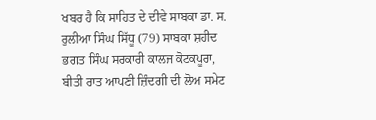ਖਬਰ ਹੈ ਕਿ ਸਾਹਿਤ ਦੇ ਦੀਵੇ ਸਾਬਕਾ ਡਾ. ਸ. ਰੁਲੀਆ ਸਿੰਘ ਸਿੱਧੂ (79) ਸਾਬਕਾ ਸ਼ਹੀਦ ਭਗਤ ਸਿੰਘ ਸਰਕਾਰੀ ਕਾਲਜ ਕੋਟਕਪੂਰਾ, ਬੀਤੀ ਰਾਤ ਆਪਣੀ ਜ਼ਿੰਦਗੀ ਦੀ ਲੋਅ ਸਮੇਟ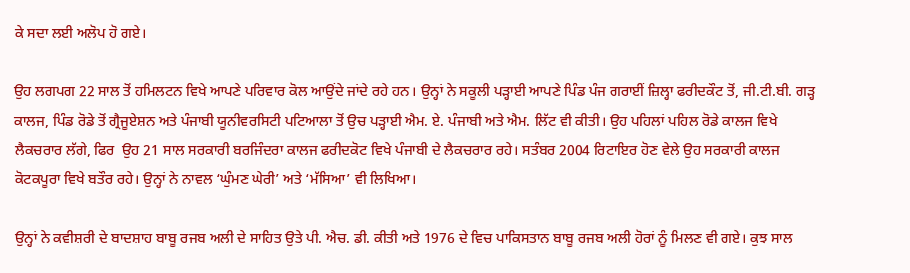ਕੇ ਸਦਾ ਲਈ ਅਲੋਪ ਹੋ ਗਏ।

ਉਹ ਲਗਪਗ 22 ਸਾਲ ਤੋਂ ਹਮਿਲਟਨ ਵਿਖੇ ਆਪਣੇ ਪਰਿਵਾਰ ਕੋਲ ਆਉਂਦੇ ਜਾਂਦੇ ਰਹੇ ਹਨ। ਉਨ੍ਹਾਂ ਨੇ ਸਕੂਲੀ ਪੜ੍ਹਾਈ ਆਪਣੇ ਪਿੰਡ ਪੰਜ ਗਰਾਈਂ ਜ਼ਿਲ੍ਹਾ ਫਰੀਦਕੌਟ ਤੋਂ, ਜੀ.ਟੀ.ਬੀ. ਗੜ੍ਹ ਕਾਲਜ, ਪਿੰਡ ਰੋਡੇ ਤੋਂ ਗ੍ਰੈਜੂਏਸ਼ਨ ਅਤੇ ਪੰਜਾਬੀ ਯੂਨੀਵਰਸਿਟੀ ਪਟਿਆਲਾ ਤੋਂ ਉਚ ਪੜ੍ਹਾਈ ਐਮ. ਏ. ਪੰਜਾਬੀ ਅਤੇ ਐਮ. ਲਿੱਟ ਵੀ ਕੀਤੀ। ਉਹ ਪਹਿਲਾਂ ਪਹਿਲ ਰੋਡੇ ਕਾਲਜ ਵਿਖੇ ਲੈਕਚਰਾਰ ਲੱਗੇ, ਫਿਰ  ਉਹ 21 ਸਾਲ ਸਰਕਾਰੀ ਬਰਜਿੰਦਰਾ ਕਾਲਜ ਫਰੀਦਕੋਟ ਵਿਖੇ ਪੰਜਾਬੀ ਦੇ ਲੈਕਚਰਾਰ ਰਹੇ। ਸਤੰਬਰ 2004 ਰਿਟਾਇਰ ਹੋਣ ਵੇਲੇ ਉਹ ਸਰਕਾਰੀ ਕਾਲਜ ਕੋਟਕਪੂਰਾ ਵਿਖੇ ਬਤੌਰ ਰਹੇ। ਉਨ੍ਹਾਂ ਨੇ ਨਾਵਲ ‘ਘੁੰਮਣ ਘੇਰੀ’ ਅਤੇ ‘ਮੱਸਿਆ’ ਵੀ ਲਿਖਿਆ।

ਉਨ੍ਹਾਂ ਨੇ ਕਵੀਸ਼ਰੀ ਦੇ ਬਾਦਸ਼ਾਹ ਬਾਬੂ ਰਜਬ ਅਲੀ ਦੇ ਸਾਹਿਤ ਉਤੇ ਪੀ. ਐਚ. ਡੀ. ਕੀਤੀ ਅਤੇ 1976 ਦੇ ਵਿਚ ਪਾਕਿਸਤਾਨ ਬਾਬੂ ਰਜਬ ਅਲੀ ਹੋਰਾਂ ਨੂੰ ਮਿਲਣ ਵੀ ਗਏ। ਕੁਝ ਸਾਲ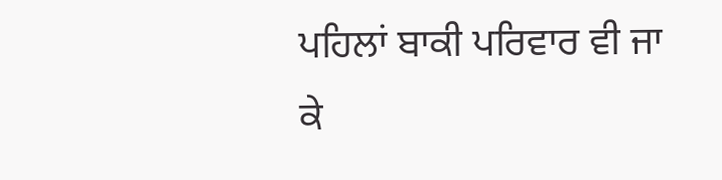ਪਹਿਲਾਂ ਬਾਕੀ ਪਰਿਵਾਰ ਵੀ ਜਾ ਕੇ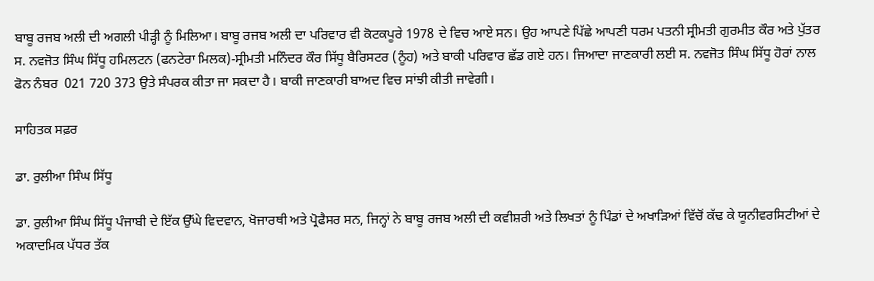ਬਾਬੂ ਰਜਬ ਅਲੀ ਦੀ ਅਗਲੀ ਪੀੜ੍ਹੀ ਨੂੰ ਮਿਲਿਆ। ਬਾਬੂ ਰਜਬ ਅਲੀ ਦਾ ਪਰਿਵਾਰ ਵੀ ਕੋਟਕਪੂਰੇ 1978 ਦੇ ਵਿਚ ਆਏ ਸਨ। ਉਹ ਆਪਣੇ ਪਿੱਛੇ ਆਪਣੀ ਧਰਮ ਪਤਨੀ ਸ੍ਰੀਮਤੀ ਗੁਰਮੀਤ ਕੌਰ ਅਤੇ ਪੁੱਤਰ ਸ. ਨਵਜੋਤ ਸਿੰਘ ਸਿੱਧੂ ਹਮਿਲਟਨ (ਫਨਟੇਰਾ ਮਿਲਕ)-ਸ੍ਰੀਮਤੀ ਮਨਿੰਦਰ ਕੌਰ ਸਿੱਧੂ ਬੈਰਿਸਟਰ (ਨੂੰਹ) ਅਤੇ ਬਾਕੀ ਪਰਿਵਾਰ ਛੱਡ ਗਏ ਹਨ। ਜਿਆਦਾ ਜਾਣਕਾਰੀ ਲਈ ਸ. ਨਵਜੋਤ ਸਿੰਘ ਸਿੱਧੂ ਹੋਰਾਂ ਨਾਲ ਫੋਨ ਨੰਬਰ  021 720 373 ਉਤੇ ਸੰਪਰਕ ਕੀਤਾ ਜਾ ਸਕਦਾ ਹੈ। ਬਾਕੀ ਜਾਣਕਾਰੀ ਬਾਅਦ ਵਿਚ ਸਾਂਝੀ ਕੀਤੀ ਜਾਵੇਗੀ।

ਸਾਹਿਤਕ ਸਫ਼ਰ

ਡਾ. ਰੁਲੀਆ ਸਿੰਘ ਸਿੱਧੂ

ਡਾ. ਰੁਲੀਆ ਸਿੰਘ ਸਿੱਧੂ ਪੰਜਾਬੀ ਦੇ ਇੱਕ ਉੱਘੇ ਵਿਦਵਾਨ, ਖੋਜਾਰਥੀ ਅਤੇ ਪ੍ਰੋਫੈਸਰ ਸਨ, ਜਿਨ੍ਹਾਂ ਨੇ ਬਾਬੂ ਰਜਬ ਅਲੀ ਦੀ ਕਵੀਸ਼ਰੀ ਅਤੇ ਲਿਖਤਾਂ ਨੂੰ ਪਿੰਡਾਂ ਦੇ ਅਖਾੜਿਆਂ ਵਿੱਚੋਂ ਕੱਢ ਕੇ ਯੂਨੀਵਰਸਿਟੀਆਂ ਦੇ ਅਕਾਦਮਿਕ ਪੱਧਰ ਤੱਕ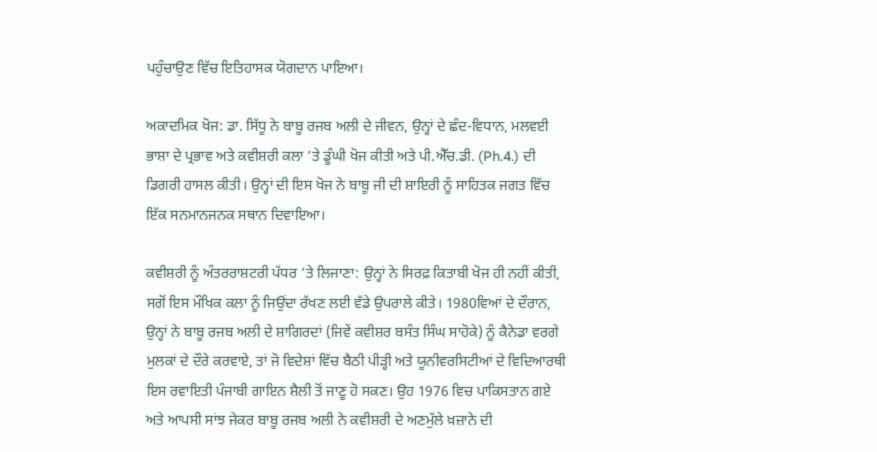ਪਹੁੰਚਾਉਣ ਵਿੱਚ ਇਤਿਹਾਸਕ ਯੋਗਦਾਨ ਪਾਇਆ।

ਅਕਾਦਮਿਕ ਖੋਜ: ਡਾ. ਸਿੱਧੂ ਨੇ ਬਾਬੂ ਰਜਬ ਅਲੀ ਦੇ ਜੀਵਨ, ਉਨ੍ਹਾਂ ਦੇ ਛੰਦ-ਵਿਧਾਨ, ਮਲਵਈ ਭਾਸ਼ਾ ਦੇ ਪ੍ਰਭਾਵ ਅਤੇ ਕਵੀਸ਼ਰੀ ਕਲਾ ’ਤੇ ਡੂੰਘੀ ਖੋਜ ਕੀਤੀ ਅਤੇ ਪੀ.ਐੱਚ.ਡੀ. (Ph.4.) ਦੀ ਡਿਗਰੀ ਹਾਸਲ ਕੀਤੀ। ਉਨ੍ਹਾਂ ਦੀ ਇਸ ਖੋਜ ਨੇ ਬਾਬੂ ਜੀ ਦੀ ਸ਼ਾਇਰੀ ਨੂੰ ਸਾਹਿਤਕ ਜਗਤ ਵਿੱਚ ਇੱਕ ਸਨਮਾਨਜਨਕ ਸਥਾਨ ਦਿਵਾਇਆ।

ਕਵੀਸ਼ਰੀ ਨੂੰ ਅੰਤਰਰਾਸ਼ਟਰੀ ਪੱਧਰ ’ਤੇ ਲਿਜਾਣਾ: ਉਨ੍ਹਾਂ ਨੇ ਸਿਰਫ਼ ਕਿਤਾਬੀ ਖੋਜ ਹੀ ਨਹੀਂ ਕੀਤੀ, ਸਗੋਂ ਇਸ ਮੌਖਿਕ ਕਲਾ ਨੂੰ ਜਿਉਂਦਾ ਰੱਖਣ ਲਈ ਵੱਡੇ ਉਪਰਾਲੇ ਕੀਤੇ। 1980ਵਿਆਂ ਦੇ ਦੌਰਾਨ, ਉਨ੍ਹਾਂ ਨੇ ਬਾਬੂ ਰਜਬ ਅਲੀ ਦੇ ਸ਼ਾਗਿਰਦਾਂ (ਜਿਵੇਂ ਕਵੀਸ਼ਰ ਬਸੰਤ ਸਿੰਘ ਸਾਹੋਕੇ) ਨੂੰ ਕੈਨੇਡਾ ਵਰਗੇ ਮੁਲਕਾਂ ਦੇ ਦੌਰੇ ਕਰਵਾਏ, ਤਾਂ ਜੋ ਵਿਦੇਸ਼ਾਂ ਵਿੱਚ ਬੈਠੀ ਪੀੜ੍ਹੀ ਅਤੇ ਯੂਨੀਵਰਸਿਟੀਆਂ ਦੇ ਵਿਦਿਆਰਥੀ ਇਸ ਰਵਾਇਤੀ ਪੰਜਾਬੀ ਗਾਇਨ ਸ਼ੈਲੀ ਤੋਂ ਜਾਣੂ ਹੋ ਸਕਣ। ਉਹ 1976 ਵਿਚ ਪਾਕਿਸਤਾਨ ਗਏ ਅਤੇ ਆਪਸੀ ਸਾਂਝ ਜੇਕਰ ਬਾਬੂ ਰਜਬ ਅਲੀ ਨੇ ਕਵੀਸ਼ਰੀ ਦੇ ਅਣਮੁੱਲੇ ਖ਼ਜ਼ਾਨੇ ਦੀ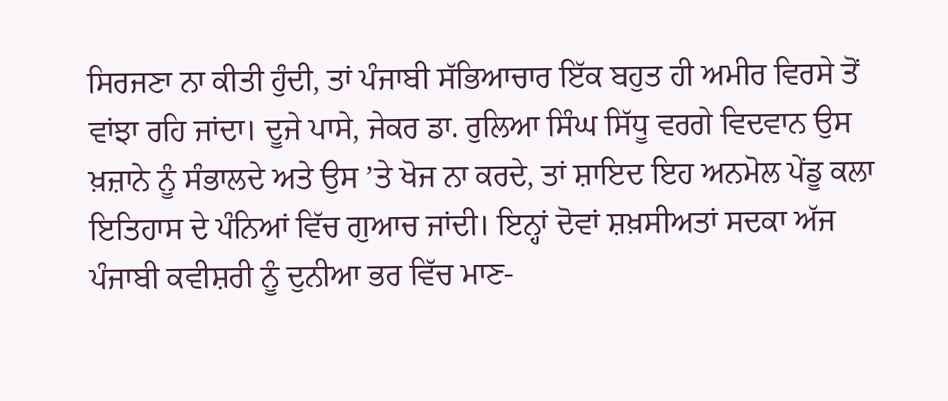ਸਿਰਜਣਾ ਨਾ ਕੀਤੀ ਹੁੰਦੀ, ਤਾਂ ਪੰਜਾਬੀ ਸੱਭਿਆਚਾਰ ਇੱਕ ਬਹੁਤ ਹੀ ਅਮੀਰ ਵਿਰਸੇ ਤੋਂ ਵਾਂਝਾ ਰਹਿ ਜਾਂਦਾ। ਦੂਜੇ ਪਾਸੇ, ਜੇਕਰ ਡਾ. ਰੁਲਿਆ ਸਿੰਘ ਸਿੱਧੂ ਵਰਗੇ ਵਿਦਵਾਨ ਉਸ ਖ਼ਜ਼ਾਨੇ ਨੂੰ ਸੰਭਾਲਦੇ ਅਤੇ ਉਸ ’ਤੇ ਖੋਜ ਨਾ ਕਰਦੇ, ਤਾਂ ਸ਼ਾਇਦ ਇਹ ਅਨਮੋਲ ਪੇਂਡੂ ਕਲਾ ਇਤਿਹਾਸ ਦੇ ਪੰਨਿਆਂ ਵਿੱਚ ਗੁਆਚ ਜਾਂਦੀ। ਇਨ੍ਹਾਂ ਦੋਵਾਂ ਸ਼ਖ਼ਸੀਅਤਾਂ ਸਦਕਾ ਅੱਜ ਪੰਜਾਬੀ ਕਵੀਸ਼ਰੀ ਨੂੰ ਦੁਨੀਆ ਭਰ ਵਿੱਚ ਮਾਣ-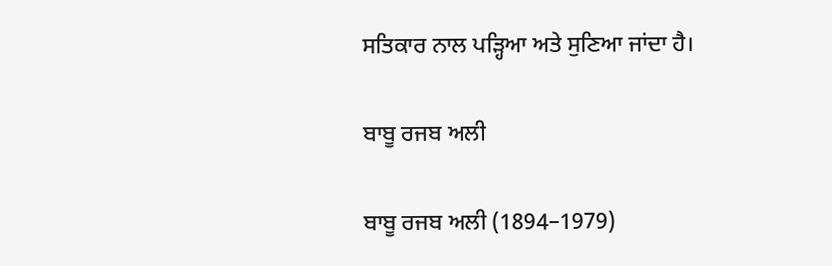ਸਤਿਕਾਰ ਨਾਲ ਪੜ੍ਹਿਆ ਅਤੇ ਸੁਣਿਆ ਜਾਂਦਾ ਹੈ।

ਬਾਬੂ ਰਜਬ ਅਲੀ

ਬਾਬੂ ਰਜਬ ਅਲੀ (1894–1979)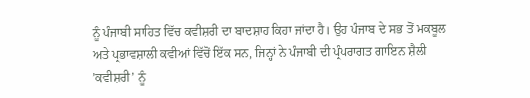ਨੂੰ ਪੰਜਾਬੀ ਸਾਹਿਤ ਵਿੱਚ ਕਵੀਸ਼ਰੀ ਦਾ ਬਾਦਸ਼ਾਹ ਕਿਹਾ ਜਾਂਦਾ ਹੈ। ਉਹ ਪੰਜਾਬ ਦੇ ਸਭ ਤੋਂ ਮਕਬੂਲ ਅਤੇ ਪ੍ਰਭਾਵਸ਼ਾਲੀ ਕਵੀਆਂ ਵਿੱਚੋਂ ਇੱਕ ਸਨ, ਜਿਨ੍ਹਾਂ ਨੇ ਪੰਜਾਬੀ ਦੀ ਪ੍ਰੰਪਰਾਗਤ ਗਾਇਨ ਸ਼ੈਲੀ ’ਕਵੀਸ਼ਰੀ’ ਨੂੰ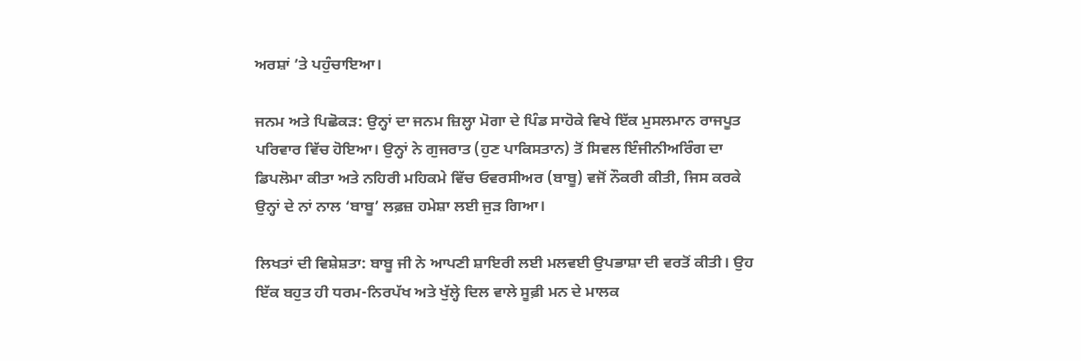ਅਰਸ਼ਾਂ ’ਤੇ ਪਹੁੰਚਾਇਆ।

ਜਨਮ ਅਤੇ ਪਿਛੋਕੜ: ਉਨ੍ਹਾਂ ਦਾ ਜਨਮ ਜ਼ਿਲ੍ਹਾ ਮੋਗਾ ਦੇ ਪਿੰਡ ਸਾਹੋਕੇ ਵਿਖੇ ਇੱਕ ਮੁਸਲਮਾਨ ਰਾਜਪੂਤ ਪਰਿਵਾਰ ਵਿੱਚ ਹੋਇਆ। ਉਨ੍ਹਾਂ ਨੇ ਗੁਜਰਾਤ (ਹੁਣ ਪਾਕਿਸਤਾਨ) ਤੋਂ ਸਿਵਲ ਇੰਜੀਨੀਅਰਿੰਗ ਦਾ ਡਿਪਲੋਮਾ ਕੀਤਾ ਅਤੇ ਨਹਿਰੀ ਮਹਿਕਮੇ ਵਿੱਚ ਓਵਰਸੀਅਰ (ਬਾਬੂ) ਵਜੋਂ ਨੌਕਰੀ ਕੀਤੀ, ਜਿਸ ਕਰਕੇ ਉਨ੍ਹਾਂ ਦੇ ਨਾਂ ਨਾਲ ‘ਬਾਬੂ’ ਲਫ਼ਜ਼ ਹਮੇਸ਼ਾ ਲਈ ਜੁੜ ਗਿਆ।

ਲਿਖਤਾਂ ਦੀ ਵਿਸ਼ੇਸ਼ਤਾ: ਬਾਬੂ ਜੀ ਨੇ ਆਪਣੀ ਸ਼ਾਇਰੀ ਲਈ ਮਲਵਈ ਉਪਭਾਸ਼ਾ ਦੀ ਵਰਤੋਂ ਕੀਤੀ। ਉਹ ਇੱਕ ਬਹੁਤ ਹੀ ਧਰਮ-ਨਿਰਪੱਖ ਅਤੇ ਖੁੱਲ੍ਹੇ ਦਿਲ ਵਾਲੇ ਸੂਫ਼ੀ ਮਨ ਦੇ ਮਾਲਕ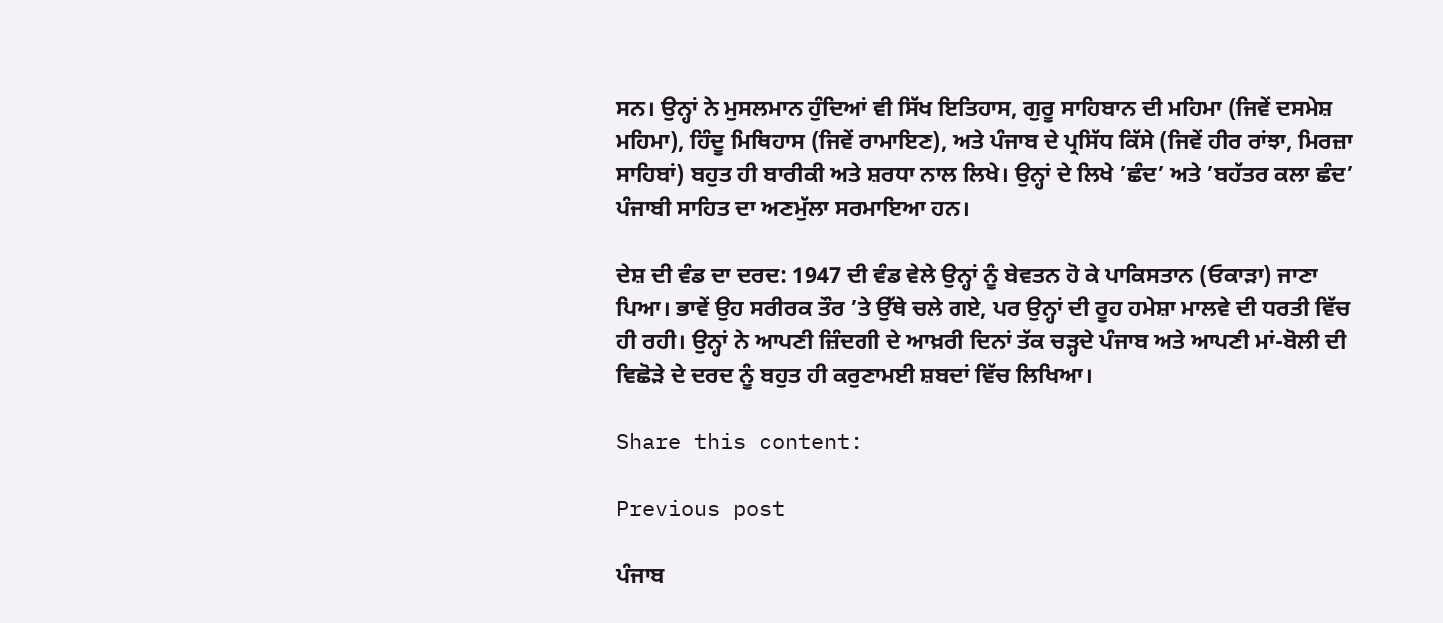ਸਨ। ਉਨ੍ਹਾਂ ਨੇ ਮੁਸਲਮਾਨ ਹੁੰਦਿਆਂ ਵੀ ਸਿੱਖ ਇਤਿਹਾਸ, ਗੁਰੂ ਸਾਹਿਬਾਨ ਦੀ ਮਹਿਮਾ (ਜਿਵੇਂ ਦਸਮੇਸ਼ ਮਹਿਮਾ), ਹਿੰਦੂ ਮਿਥਿਹਾਸ (ਜਿਵੇਂ ਰਾਮਾਇਣ), ਅਤੇ ਪੰਜਾਬ ਦੇ ਪ੍ਰਸਿੱਧ ਕਿੱਸੇ (ਜਿਵੇਂ ਹੀਰ ਰਾਂਝਾ, ਮਿਰਜ਼ਾ ਸਾਹਿਬਾਂ) ਬਹੁਤ ਹੀ ਬਾਰੀਕੀ ਅਤੇ ਸ਼ਰਧਾ ਨਾਲ ਲਿਖੇ। ਉਨ੍ਹਾਂ ਦੇ ਲਿਖੇ ’ਛੰਦ’ ਅਤੇ ’ਬਹੱਤਰ ਕਲਾ ਛੰਦ’ ਪੰਜਾਬੀ ਸਾਹਿਤ ਦਾ ਅਣਮੁੱਲਾ ਸਰਮਾਇਆ ਹਨ।

ਦੇਸ਼ ਦੀ ਵੰਡ ਦਾ ਦਰਦ: 1947 ਦੀ ਵੰਡ ਵੇਲੇ ਉਨ੍ਹਾਂ ਨੂੰ ਬੇਵਤਨ ਹੋ ਕੇ ਪਾਕਿਸਤਾਨ (ਓਕਾੜਾ) ਜਾਣਾ ਪਿਆ। ਭਾਵੇਂ ਉਹ ਸਰੀਰਕ ਤੌਰ ’ਤੇ ਉੱਥੇ ਚਲੇ ਗਏ, ਪਰ ਉਨ੍ਹਾਂ ਦੀ ਰੂਹ ਹਮੇਸ਼ਾ ਮਾਲਵੇ ਦੀ ਧਰਤੀ ਵਿੱਚ ਹੀ ਰਹੀ। ਉਨ੍ਹਾਂ ਨੇ ਆਪਣੀ ਜ਼ਿੰਦਗੀ ਦੇ ਆਖ਼ਰੀ ਦਿਨਾਂ ਤੱਕ ਚੜ੍ਹਦੇ ਪੰਜਾਬ ਅਤੇ ਆਪਣੀ ਮਾਂ-ਬੋਲੀ ਦੀ ਵਿਛੋੜੇ ਦੇ ਦਰਦ ਨੂੰ ਬਹੁਤ ਹੀ ਕਰੁਣਾਮਈ ਸ਼ਬਦਾਂ ਵਿੱਚ ਲਿਖਿਆ।

Share this content:

Previous post

ਪੰਜਾਬ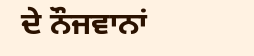ਦੇ ਨੌਜਵਾਨਾਂ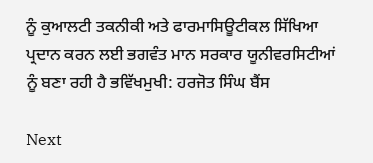ਨੂੰ ਕੁਆਲਟੀ ਤਕਨੀਕੀ ਅਤੇ ਫਾਰਮਾਸਿਊਟੀਕਲ ਸਿੱਖਿਆ ਪ੍ਰਦਾਨ ਕਰਨ ਲਈ ਭਗਵੰਤ ਮਾਨ ਸਰਕਾਰ ਯੂਨੀਵਰਸਿਟੀਆਂ ਨੂੰ ਬਣਾ ਰਹੀ ਹੈ ਭਵਿੱਖਮੁਖੀ: ਹਰਜੋਤ ਸਿੰਘ ਬੈਂਸ

Next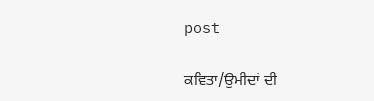post

ਕਵਿਤਾ/ਉਮੀਦਾਂ ਦੀ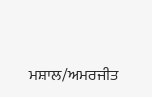ਮਸ਼ਾਲ/ਅਮਰਜੀਤ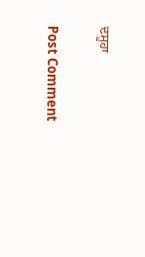ਦਸੂਹਾ

Post Comment